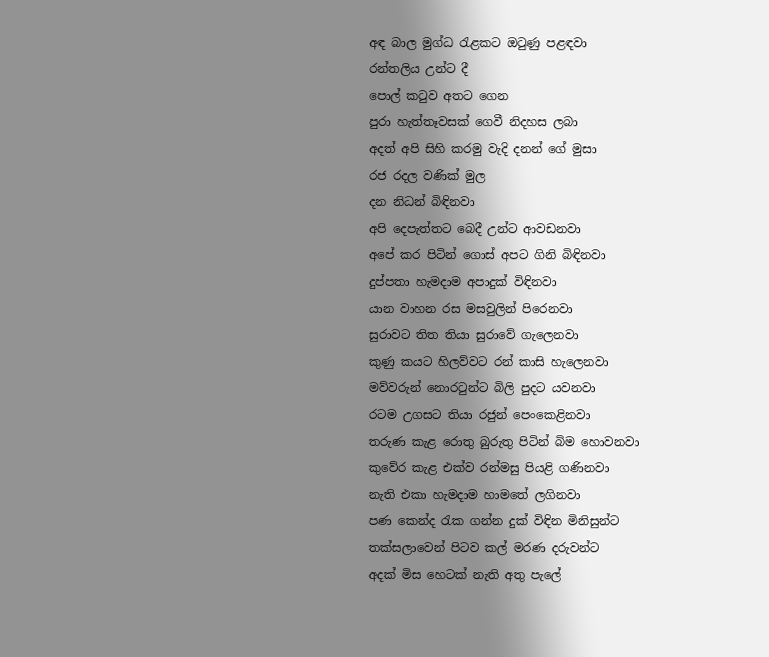අඳ බාල මුග්ධ රැළකට ඔටුණු පළඳවා
රන්තලිය උන්ට දී
පොල් කටුව අතට ගෙන
පුරා හැත්තෑවසක් ගෙවී නිදහස ලබා
අදත් අපි සිහි කරමු වැදි දනන් ගේ මුසා
රජ රදල වණික් මුල
දන නිධන් බිඳිනවා
අපි දෙපැත්තට බෙදී උන්ට ආවඩනවා
අපේ කර පිටින් ගොස් අපට ගිනි බිඳිනවා
දුප්පතා හැමදාම අපාදුක් විඳිනවා
යාන වාහන රස මසවුලින් පිරෙනවා
සුරාවට තිත තියා සුරාවේ ගැලෙනවා
කුණු කයට හිලව්වට රන් කාසි හැලෙනවා
මව්වරුන් නොරටුන්ට බිලි පුදට යවනවා
රටම උගසට තියා රජුන් පෙංකෙළිනවා
තරුණ කැළ රොතු බුරුතු පිටින් බිම හොවනවා
කුවේර කැළ එක්ව රන්මසු පියළි ගණිනවා
නැති එකා හැමදාම හාමතේ ලගිනවා
පණ කෙන්ද රැක ගන්න දුක් විඳින මිනිසුන්ට
තක්සලාවෙන් පිටව කල් මරණ දරුවන්ට
අදක් මිස හෙටක් නැති අතු පැලේ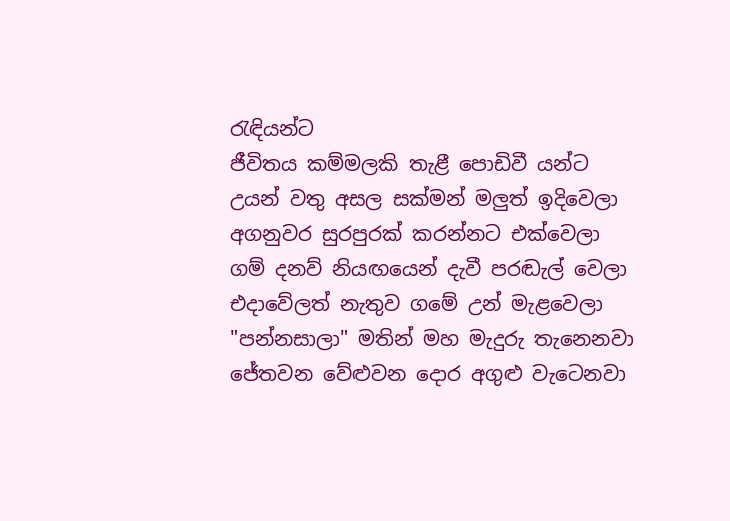රැඳියන්ට
ජීවිතය කම්මලකි තැළී පොඩිවී යන්ට
උයන් වතු අසල සක්මන් මලුත් ඉදිවෙලා
අගනුවර සුරපුරක් කරන්නට එක්වෙලා
ගම් දනව් නියඟයෙන් දැවී පරඬැල් වෙලා
එදාවේලත් නැතුව ගමේ උන් මැළවෙලා
"පන්නසාලා" මතින් මහ මැදුරු තැනෙනවා
ජේතවන වේළුවන දොර අගුළු වැටෙනවා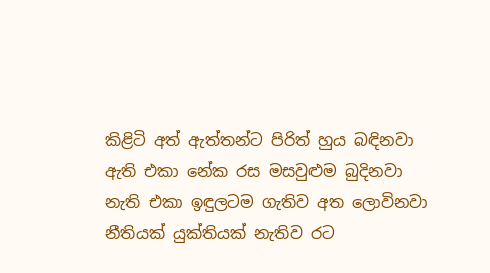කිළිටි අත් ඇත්තන්ට පිරිත් හුය බඳිනවා
ඇති එකා නේක රස මසවුළුම බුදිනවා
නැති එකා ඉඳුලටම ගැතිව අත ලොවිනවා
නීතියක් යුක්තියක් නැතිව රට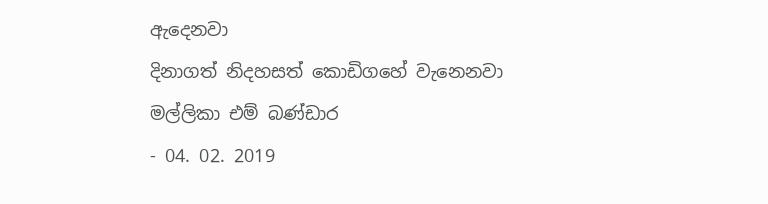ඇදෙනවා
දිනාගත් නිදහසත් කොඩිගහේ වැනෙනවා
මල්ලිකා එම් බණ්ඩාර
- 04. 02. 2019